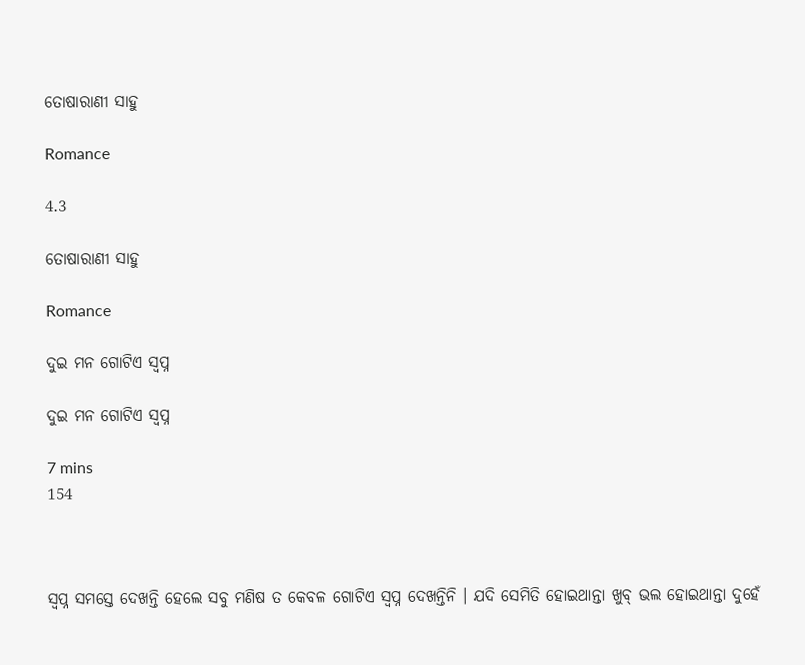ତୋଷାରାଣୀ ସାହୁ

Romance

4.3

ତୋଷାରାଣୀ ସାହୁ

Romance

ଦୁଇ ମନ ଗୋଟିଏ ସ୍ୱପ୍ନ

ଦୁଇ ମନ ଗୋଟିଏ ସ୍ୱପ୍ନ

7 mins
154



ସ୍ୱପ୍ନ ସମସ୍ତେ ଦେଖନ୍ତି ହେଲେ ସବୁ ମଣିଷ ତ କେବଳ ଗୋଟିଏ ସ୍ୱପ୍ନ ଦେଖନ୍ତିନି । ଯଦି ସେମିତି ହୋଇଥାନ୍ତା ଖୁବ୍ ଭଲ ହୋଇଥାନ୍ତା ଦୁହେଁ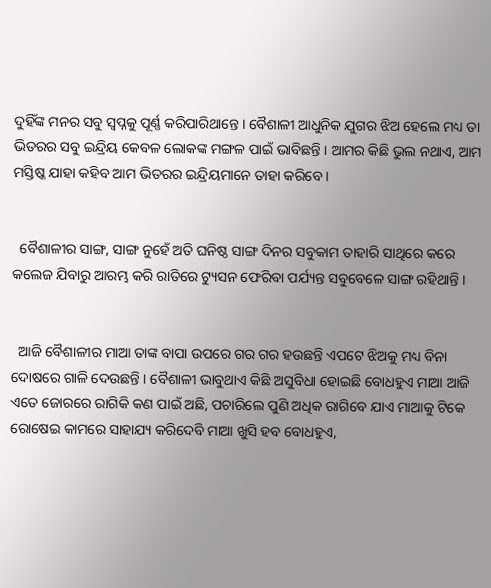ଦୁହିଁଙ୍କ ମନର ସବୁ ସ୍ୱପ୍ନକୁ ପୂର୍ଣ୍ଣ କରିପାରିଥାନ୍ତେ । ବୈଶାଳୀ ଆଧୁନିକ ଯୁଗର ଝିଅ ହେଲେ ମଧ୍ୟ ତା ଭିତରର ସବୁ ଇନ୍ଦ୍ରିୟ କେବଳ ଲୋକଙ୍କ ମଙ୍ଗଳ ପାଇଁ ଭାବିଛନ୍ତି । ଆମର କିଛି ଭୁଲ ନଥାଏ, ଆମ ମସ୍ତିଷ୍କ ଯାହା କହିବ ଆମ ଭିତରର ଇନ୍ଦ୍ରିୟମାନେ ତାହା କରିବେ ।


  ବୈଶାଳୀର ସାଙ୍ଗ, ସାଙ୍ଗ ନୁହେଁ ଅତି ଘନିଷ୍ଠ ସାଙ୍ଗ ଦିନର ସବୁକାମ ତାହାରି ସାଥିରେ କରେ କଲେଜ ଯିବାରୁ ଆରମ୍ଭ କରି ରାତିରେ ଟ୍ୟୁସନ ଫେରିବା ପର୍ଯ୍ୟନ୍ତ ସବୁବେଳେ ସାଙ୍ଗ ରହିଥାନ୍ତି ।


  ଆଜି ବୈଶାଳୀର ମାଆ ତାଙ୍କ ବାପା ଉପରେ ଗର ଗର ହଉଛନ୍ତି ଏପଟେ ଝିଅକୁ ମଧ୍ୟ ବିନା ଦୋଷରେ ଗାଳି ଦେଉଛନ୍ତି । ବୈଶାଳୀ ଭାବୁଥାଏ କିଛି ଅସୁବିଧା ହୋଇଛି ବୋଧହୁଏ ମାଆ ଆଜି ଏତେ ଜୋରରେ ରାଗିକି କଣ ପାଇଁ ଅଛି, ପଚାରିଲେ ପୁଣି ଅଧିକ ରାଗିବେ ଯାଏ ମାଆକୁ ଟିକେ ରୋଷେଇ କାମରେ ସାହାଯ୍ୟ କରିଦେବି ମାଆ ଖୁସି ହବ ବୋଧହୁଏ,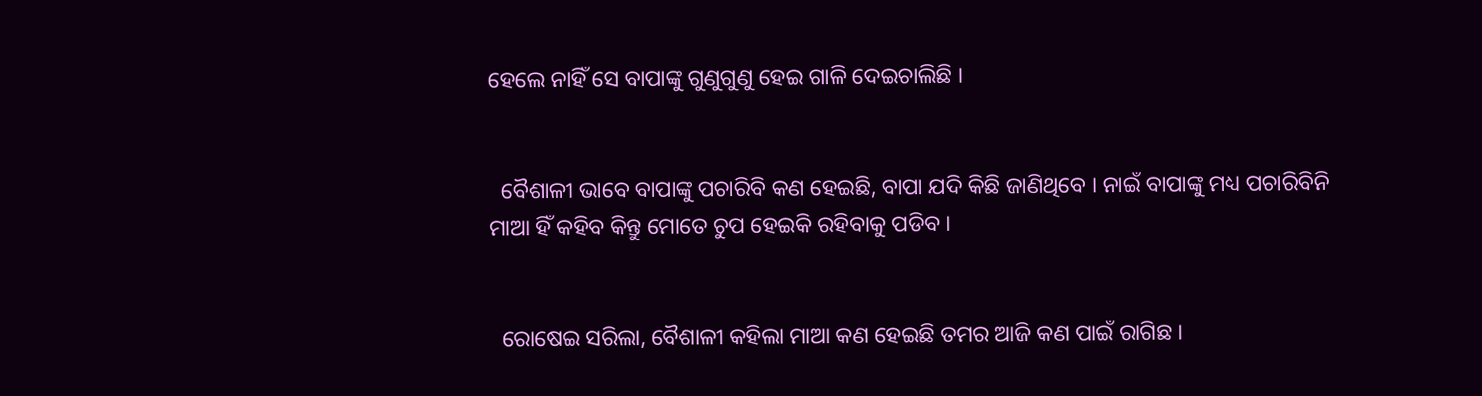ହେଲେ ନାହିଁ ସେ ବାପାଙ୍କୁ ଗୁଣୁଗୁଣୁ ହେଇ ଗାଳି ଦେଇଚାଲିଛି ।


  ବୈଶାଳୀ ଭାବେ ବାପାଙ୍କୁ ପଚାରିବି କଣ ହେଇଛି, ବାପା ଯଦି କିଛି ଜାଣିଥିବେ । ନାଇଁ ବାପାଙ୍କୁ ମଧ୍ୟ ପଚାରିବିନି ମାଆ ହିଁ କହିବ କିନ୍ତୁ ମୋତେ ଚୁପ ହେଇକି ରହିବାକୁ ପଡିବ ।


  ରୋଷେଇ ସରିଲା, ବୈଶାଳୀ କହିଲା ମାଆ କଣ ହେଇଛି ତମର ଆଜି କଣ ପାଇଁ ରାଗିଛ ।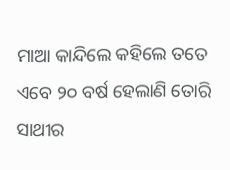ମାଆ କାନ୍ଦିଲେ କହିଲେ ତତେ ଏବେ ୨୦ ବର୍ଷ ହେଲାଣି ତୋରି ସାଥୀର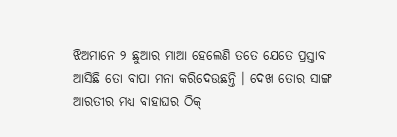ଝିଅମାନେ ୨ ଛୁଆର ମାଆ ହେଲେଣି ତତେ ଯେତେ ପ୍ରସ୍ତାବ ଆସିଛି ତୋ ବାପା ମନା କରିଦେଉଛନ୍ତି । ଦେଖ ତୋର ସାଙ୍ଗ ଆରତୀର ମଧ୍ୟ ବାହାଘର ଠିକ୍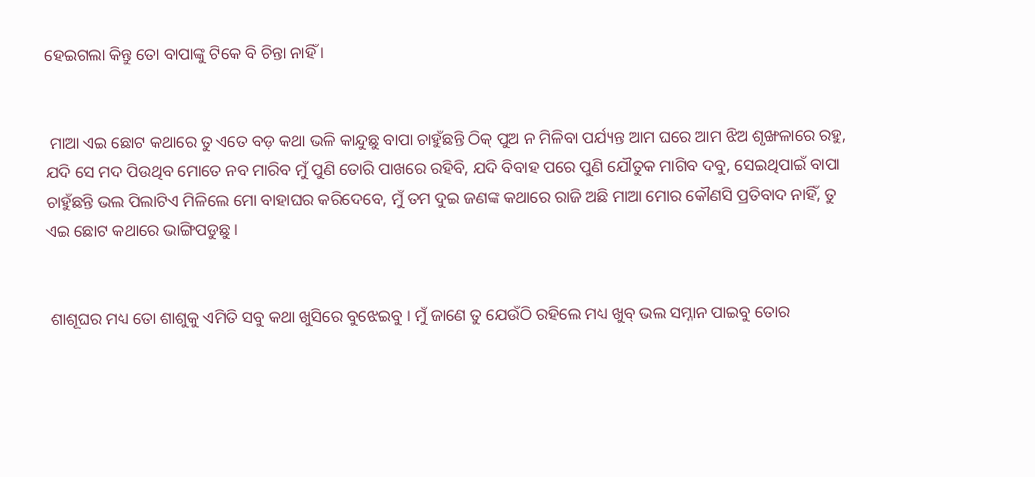ହେଇଗଲା କିନ୍ତୁ ତୋ ବାପାଙ୍କୁ ଟିକେ ବି ଚିନ୍ତା ନାହିଁ ।


 ମାଆ ଏଇ ଛୋଟ କଥାରେ ତୁ ଏତେ ବଡ଼ କଥା ଭଳି କାନ୍ଦୁଛୁ ବାପା ଚାହୁଁଛନ୍ତି ଠିକ୍ ପୁଅ ନ ମିଳିବା ପର୍ଯ୍ୟନ୍ତ ଆମ ଘରେ ଆମ ଝିଅ ଶୃଙ୍ଖଳାରେ ରହୁ, ଯଦି ସେ ମଦ ପିଉଥିବ ମୋତେ ନବ ମାରିବ ମୁଁ ପୁଣି ତୋରି ପାଖରେ ରହିବି, ଯଦି ବିବାହ ପରେ ପୁଣି ଯୌତୁକ ମାଗିବ ଦବୁ, ସେଇଥିପାଇଁ ବାପା ଚାହୁଁଛନ୍ତି ଭଲ ପିଲାଟିଏ ମିଳିଲେ ମୋ ବାହାଘର କରିଦେବେ, ମୁଁ ତମ ଦୁଇ ଜଣଙ୍କ କଥାରେ ରାଜି ଅଛି ମାଆ ମୋର କୌଣସି ପ୍ରତିବାଦ ନାହିଁ, ତୁ ଏଇ ଛୋଟ କଥାରେ ଭାଙ୍ଗିପଡୁଛୁ ।


 ଶାଶୂଘର ମଧ୍ୟ ତୋ ଶାଶୁକୁ ଏମିତି ସବୁ କଥା ଖୁସିରେ ବୁଝେଇବୁ । ମୁଁ ଜାଣେ ତୁ ଯେଉଁଠି ରହିଲେ ମଧ୍ୟ ଖୁବ୍ ଭଲ ସମ୍ନାନ ପାଇବୁ ତୋର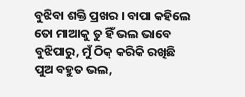ବୁଝିବା ଶକ୍ତି ପ୍ରଖର । ବାପା କହିଲେ ତୋ ମାଆକୁ ତୁ ହିଁ ଭଲ ଭାବେ ବୁଝିପାରୁ, ମୁଁ ଠିକ୍ କରିକି ରଖିଛି ପୁଅ ବହୁତ ଭଲ,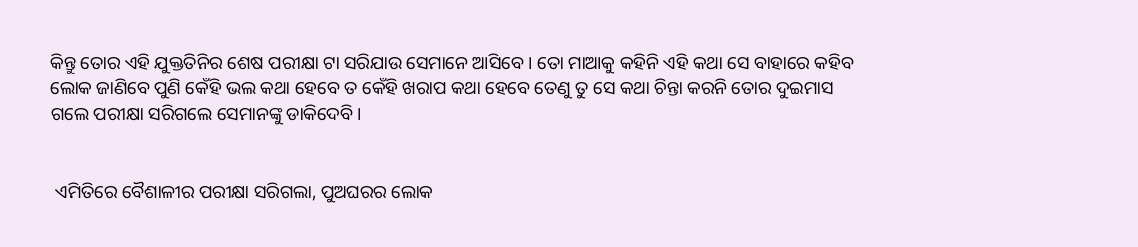କିନ୍ତୁ ତୋର ଏହି ଯୁକ୍ତତିନିର ଶେଷ ପରୀକ୍ଷା ଟା ସରିଯାଉ ସେମାନେ ଆସିବେ । ତୋ ମାଆକୁ କହିନି ଏହି କଥା ସେ ବାହାରେ କହିବ ଲୋକ ଜାଣିବେ ପୁଣି କେଁହି ଭଲ କଥା ହେବେ ତ କେଁହି ଖରାପ କଥା ହେବେ ତେଣୁ ତୁ ସେ କଥା ଚିନ୍ତା କରନି ତୋର ଦୁଇମାସ ଗଲେ ପରୀକ୍ଷା ସରିଗଲେ ସେମାନଙ୍କୁ ଡାକିଦେବି।


 ଏମିତିରେ ବୈଶାଳୀର ପରୀକ୍ଷା ସରିଗଲା, ପୁଅଘରର ଲୋକ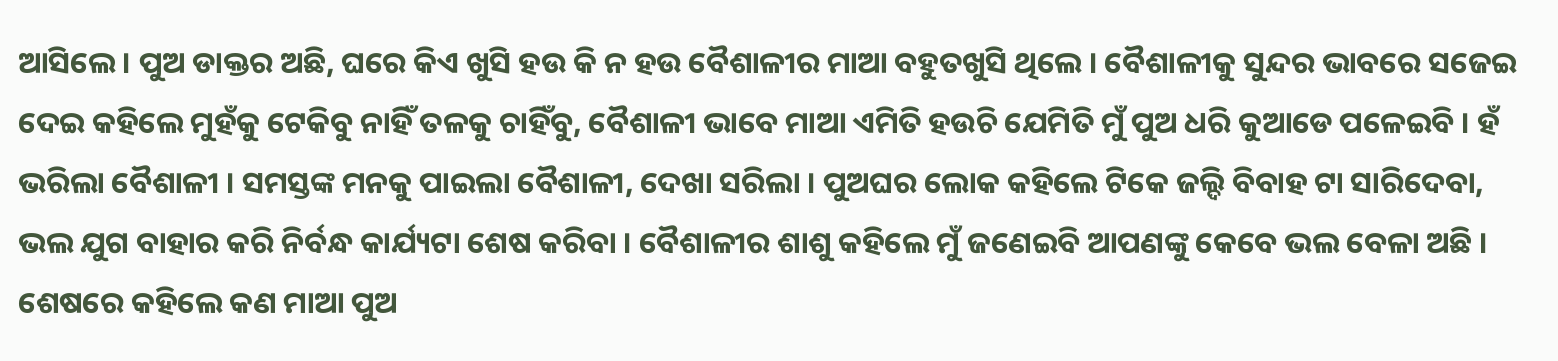ଆସିଲେ । ପୁଅ ଡାକ୍ତର ଅଛି, ଘରେ କିଏ ଖୁସି ହଉ କି ନ ହଉ ବୈଶାଳୀର ମାଆ ବହୁତଖୁସି ଥିଲେ । ବୈଶାଳୀକୁ ସୁନ୍ଦର ଭାବରେ ସଜେଇ ଦେଇ କହିଲେ ମୁହଁକୁ ଟେକିବୁ ନାହିଁ ତଳକୁ ଚାହିଁବୁ, ବୈଶାଳୀ ଭାବେ ମାଆ ଏମିତି ହଉଚି ଯେମିତି ମୁଁ ପୁଅ ଧରି କୁଆଡେ ପଳେଇବି । ହଁ ଭରିଲା ବୈଶାଳୀ । ସମସ୍ତଙ୍କ ମନକୁ ପାଇଲା ବୈଶାଳୀ, ଦେଖା ସରିଲା । ପୁଅଘର ଲୋକ କହିଲେ ଟିକେ ଜଲ୍ଦି ବିବାହ ଟା ସାରିଦେବା, ଭଲ ଯୁଗ ବାହାର କରି ନିର୍ବନ୍ଧ କାର୍ଯ୍ୟଟା ଶେଷ କରିବା । ବୈଶାଳୀର ଶାଶୁ କହିଲେ ମୁଁ ଜଣେଇବି ଆପଣଙ୍କୁ କେବେ ଭଲ ବେଳା ଅଛି । ଶେଷରେ କହିଲେ କଣ ମାଆ ପୁଅ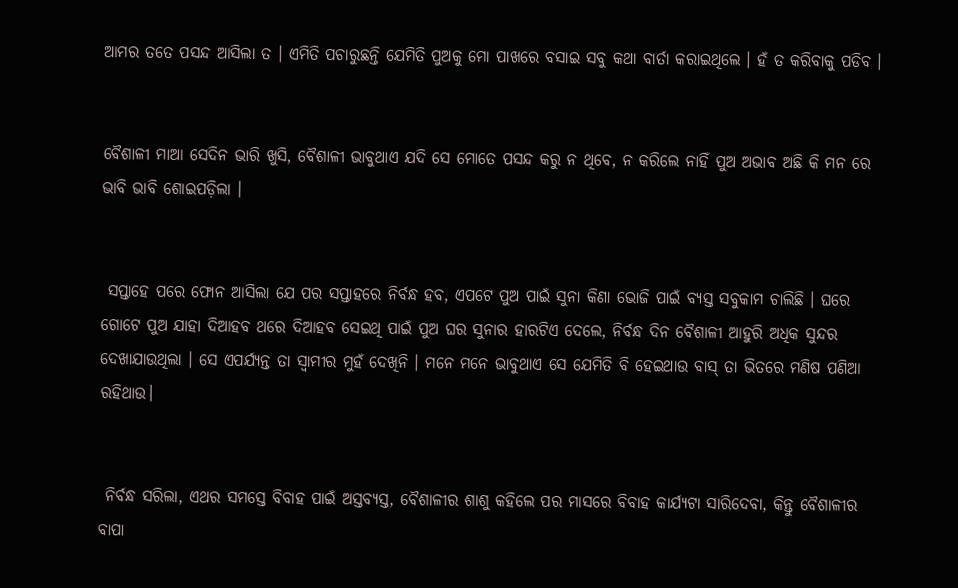ଆମର ତତେ ପସନ୍ଦ ଆସିଲା ତ । ଏମିତି ପଚାରୁଛନ୍ତି ଯେମିତି ପୁଅକୁ ମୋ ପାଖରେ ବସାଇ ସବୁ କଥା ବାର୍ତା କରାଇଥିଲେ । ହଁ ତ କରିବାକୁ ପଡିବ ।


ବୈଶାଳୀ ମାଆ ସେଦିନ ଭାରି ଖୁସି, ବୈଶାଳୀ ଭାବୁଥାଏ ଯଦି ସେ ମୋତେ ପସନ୍ଦ କରୁ ନ ଥିବେ, ନ କରିଲେ ନାହିଁ ପୁଅ ଅଭାବ ଅଛି କି ମନ ରେ ଭାବି ଭାବି ଶୋଇପଡ଼ିଲା ।


 ସପ୍ତାହେ ପରେ ଫୋନ ଆସିଲା ଯେ ପର ସପ୍ତାହରେ ନିର୍ବନ୍ଧ ହବ, ଏପଟେ ପୁଅ ପାଇଁ ସୁନା କିଣା ଭୋଜି ପାଇଁ ବ୍ୟସ୍ତ ସବୁକାମ ଚାଲିଛି । ଘରେ ଗୋଟେ ପୁଅ ଯାହା ଦିଆହବ ଥରେ ଦିଆହବ ସେଇଥି ପାଇଁ ପୁଅ ଘର ସୁନାର ହାରଟିଏ ଦେଲେ, ନିର୍ବନ୍ଧ ଦିନ ବୈଶାଳୀ ଆହୁରି ଅଧିକ ସୁନ୍ଦର ଦେଖାଯାଉଥିଲା । ସେ ଏପର୍ଯ୍ୟନ୍ତ ତା ସ୍ୱାମୀର ମୁହଁ ଦେଖିନି । ମନେ ମନେ ଭାବୁଥାଏ ସେ ଯେମିତି ବି ହେଇଥାଉ ବାସ୍ ତା ଭିତରେ ମଣିଷ ପଣିଆ ରହିଥାଉ।


 ନିର୍ବନ୍ଧ ସରିଲା, ଏଥର ସମସ୍ତେ ବିବାହ ପାଇଁ ଅସ୍ତବ୍ୟସ୍ତ, ବୈଶାଳୀର ଶାଶୁ କହିଲେ ପର ମାସରେ ବିବାହ କାର୍ଯ୍ୟଟା ସାରିଦେବା, କିନ୍ତୁ ବୈଶାଳୀର ବାପା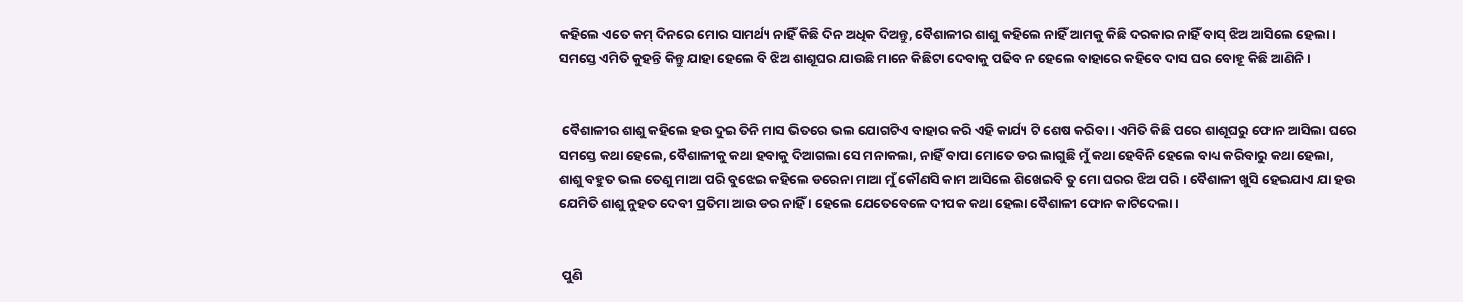କହିଲେ ଏତେ କମ୍ ଦିନରେ ମୋର ସାମର୍ଥ୍ୟ ନାହିଁ କିଛି ଦିନ ଅଧିକ ଦିଅନ୍ତୁ, ବୈଶାଳୀର ଶାଶୁ କହିଲେ ନାହିଁ ଆମକୁ କିଛି ଦରକାର ନାହିଁ ବାସ୍ ଝିଅ ଆସିଲେ ହେଲା । ସମସ୍ତେ ଏମିତି କୁହନ୍ତି କିନ୍ତୁ ଯାହା ହେଲେ ବି ଝିଅ ଶାଶୂଘର ଯାଉଛି ମାନେ କିଛିଟା ଦେବାକୁ ପଢିବ ନ ହେଲେ ବାହାରେ କହିବେ ଦାସ ଘର ବୋହୂ କିଛି ଆଣିନି ।


 ବୈଶାଳୀର ଶାଶୁ କହିଲେ ହଉ ଦୁଇ ତିନି ମାସ ଭିତରେ ଭଲ ଯୋଗଟିଏ ବାହାର କରି ଏହି କାର୍ଯ୍ୟ ଟି ଶେଷ କରିବା । ଏମିତି କିଛି ପରେ ଶାଶୂଘରୁ ଫୋନ ଆସିଲା ଘରେ ସମସ୍ତେ କଥା ହେଲେ, ବୈଶାଳୀକୁ କଥା ହବାକୁ ଦିଆଗଲା ସେ ମନାକଲା, ନାହିଁ ବାପା ମୋତେ ଡର ଲାଗୁଛି ମୁଁ କଥା ହେବିନି ହେଲେ ବାଧ୍ୟ କରିବାରୁ କଥା ହେଲା, ଶାଶୁ ବହୁତ ଭଲ ତେଣୁ ମାଆ ପରି ବୁଝେଇ କହିଲେ ଡରେନା ମାଆ ମୁଁ କୌଣସି କାମ ଆସିଲେ ଶିଖେଇବି ତୁ ମୋ ଘରର ଝିଅ ପରି । ବୈଶାଳୀ ଖୁସି ହେଇଯାଏ ଯା ହଉ ଯେମିତି ଶାଶୁ ନୁହତ ଦେବୀ ପ୍ରତିମା ଆଉ ଡର ନାହିଁ । ହେଲେ ଯେତେବେଳେ ଦୀପକ କଥା ହେଲା ବୈଶାଳୀ ଫୋନ କାଟିଦେଲା ।


 ପୁଣି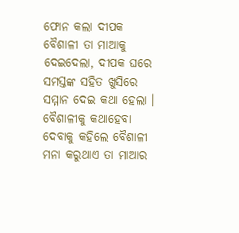ଫୋନ କଲା ଦୀପକ ବୈଶାଳୀ ତା ମାଆକୁ ଦେଇଦେଲା, ଦୀପକ ଘରେ ସମସ୍ତଙ୍କ ସହିତ ଖୁସିରେ ସମ୍ମାନ ଦେଇ କଥା ହେଲା । ବୈଶାଳୀକୁ କଥାହେବା ଦେବାକୁ କହିଲେ ବୈଶାଳୀ ମନା କରୁଥାଏ ତା ମାଆର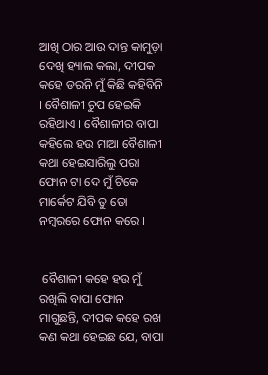ଆଖି ଠାର ଆଉ ଦାନ୍ତ କାମୁଡ଼ା ଦେଖି ହ୍ୟାଲ କଲା, ଦୀପକ କହେ ଡରନି ମୁଁ କିଛି କହିବିନି । ବୈଶାଳୀ ଚୁପ ହେଇକି ରହିଥାଏ । ବୈଶାଳୀର ବାପା କହିଲେ ହଉ ମାଆ ବୈଶାଳୀ କଥା ହେଇସାରିଲୁ ପରା ଫୋନ ଟା ଦେ ମୁଁ ଟିକେ ମାର୍କେଟ ଯିବି ତୁ ତୋ ନମ୍ବରରେ ଫୋନ କରେ ।


 ବୈଶାଳୀ କହେ ହଉ ମୁଁ ରଖିଲି ବାପା ଫୋନ ମାଗୁଛନ୍ତି, ଦୀପକ କହେ ରଖ କଣ କଥା ହେଇଛ ଯେ, ବାପା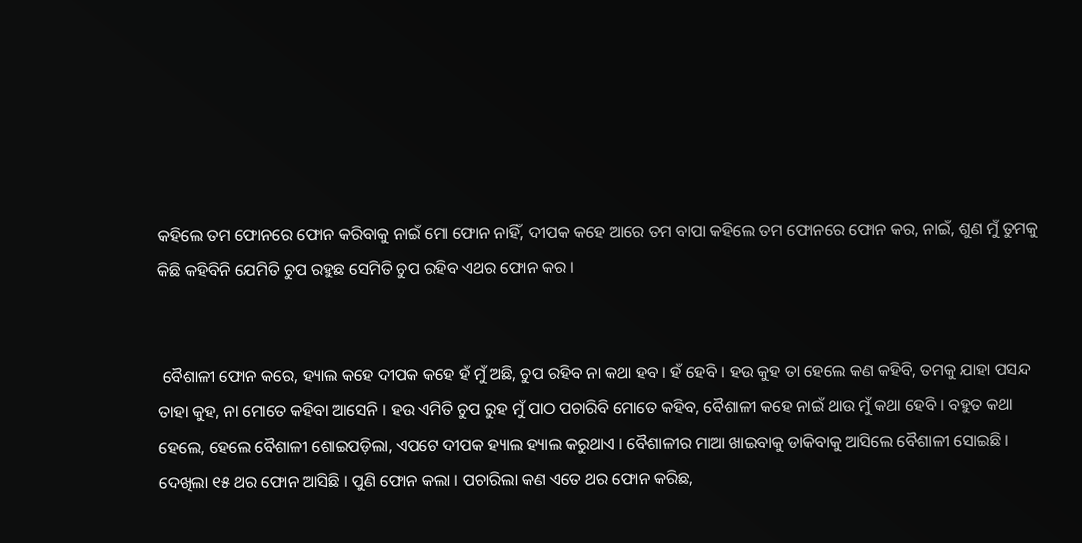କହିଲେ ତମ ଫୋନରେ ଫୋନ କରିବାକୁ ନାଇଁ ମୋ ଫୋନ ନାହିଁ, ଦୀପକ କହେ ଆରେ ତମ ବାପା କହିଲେ ତମ ଫୋନରେ ଫୋନ କର, ନାଇଁ, ଶୁଣ ମୁଁ ତୁମକୁ କିଛି କହିବିନି ଯେମିତି ଚୁପ ରହୁଛ ସେମିତି ଚୁପ ରହିବ ଏଥର ଫୋନ କର ।


 ବୈଶାଳୀ ଫୋନ କରେ, ହ୍ୟାଲ କହେ ଦୀପକ କହେ ହଁ ମୁଁ ଅଛି, ଚୁପ ରହିବ ନା କଥା ହବ । ହଁ ହେବି । ହଉ କୁହ ତା ହେଲେ କଣ କହିବି, ତମକୁ ଯାହା ପସନ୍ଦ ତାହା କୁହ, ନା ମୋତେ କହିବା ଆସେନି । ହଉ ଏମିତି ଚୁପ ରୁହ ମୁଁ ପାଠ ପଚାରିବି ମୋତେ କହିବ, ବୈଶାଳୀ କହେ ନାଇଁ ଥାଉ ମୁଁ କଥା ହେବି । ବହୁତ କଥା ହେଲେ, ହେଲେ ବୈଶାଳୀ ଶୋଇପଡ଼ିଲା, ଏପଟେ ଦୀପକ ହ୍ୟାଲ ହ୍ୟାଲ କରୁଥାଏ । ବୈଶାଳୀର ମାଆ ଖାଇବାକୁ ଡାକିବାକୁ ଆସିଲେ ବୈଶାଳୀ ସୋଇଛି । ଦେଖିଲା ୧୫ ଥର ଫୋନ ଆସିଛି । ପୁଣି ଫୋନ କଲା । ପଚାରିଲା କଣ ଏତେ ଥର ଫୋନ କରିଛ,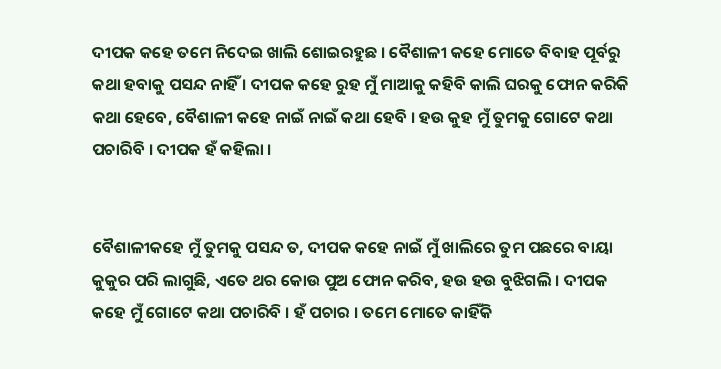ଦୀପକ କହେ ତମେ ନିଦେଇ ଖାଲି ଶୋଇରହୁଛ । ବୈଶାଳୀ କହେ ମୋତେ ବିବାହ ପୂର୍ବରୁ କଥା ହବାକୁ ପସନ୍ଦ ନାହିଁ । ଦୀପକ କହେ ରୁହ ମୁଁ ମାଆକୁ କହିବି କାଲି ଘରକୁ ଫୋନ କରିକି କଥା ହେବେ, ବୈଶାଳୀ କହେ ନାଇଁ ନାଇଁ କଥା ହେବି । ହଉ କୁହ ମୁଁ ତୁମକୁ ଗୋଟେ କଥା ପଚାରିବି । ଦୀପକ ହଁ କହିଲା ।


ବୈଶାଳୀକହେ ମୁଁ ତୁମକୁ ପସନ୍ଦ ତ, ଦୀପକ କହେ ନାଇଁ ମୁଁ ଖାଲିରେ ତୁମ ପଛରେ ବାୟା କୁକୁର ପରି ଲାଗୁଛି, ଏତେ ଥର କୋଉ ପୁଅ ଫୋନ କରିବ, ହଉ ହଉ ବୁଝିଗଲି । ଦୀପକ କହେ ମୁଁ ଗୋଟେ କଥା ପଚାରିବି । ହଁ ପଚାର । ତମେ ମୋତେ କାହିଁକି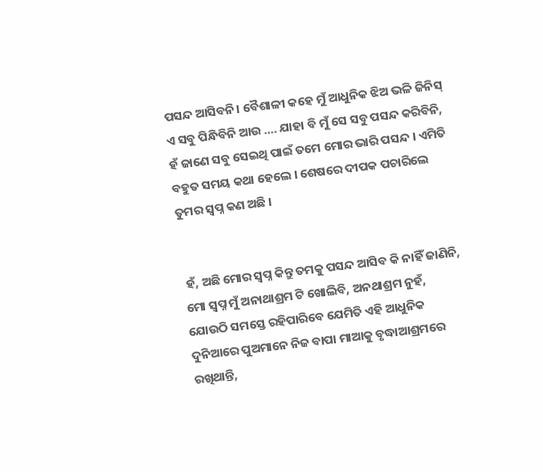ପସନ୍ଦ ଆସିବନି। ବୈଶାଳୀ କହେ ମୁଁ ଆଧୁନିକ ଝିଅ ଭଳି ଜିନିସ୍ ଏ ସବୁ ପିନ୍ଧିବିନି ଆଉ …. ଯାହା ବି ମୁଁ ସେ ସବୁ ପସନ୍ଦ କରିବିନି, ହଁ ଜାଣେ ସବୁ ସେଇଥି ପାଇଁ ତମେ ମୋର ଭାରି ପସନ୍ଦ । ଏମିତି ବହୁତ ସମୟ କଥା ହେଲେ । ଶେଷରେ ଦୀପକ ପଚାରିଲେ ତୁମର ସ୍ୱପ୍ନ କଣ ଅଛି ।


 ହଁ, ଅଛି ମୋର ସ୍ୱପ୍ନ କିନ୍ତୁ ତମକୁ ପସନ୍ଦ ଆସିବ କି ନାହିଁ ଜାଣିନି, ମୋ ସ୍ୱପ୍ନ ମୁଁ ଅନାଥାଶ୍ରମ ଟି ଖୋଲିବି, ଅନଥାଶ୍ରମ ନୁହଁ, ଯୋଉଠି ସମସ୍ତେ ରହିପାରିବେ ଯେମିତି ଏହି ଆଧୁନିକ ଦୁନିଆରେ ପୁଅମାନେ ନିଜ ବାପା ମାଆକୁ ବୃଦ୍ଧାଆଶ୍ରମରେ ରଖିଥାନ୍ତି,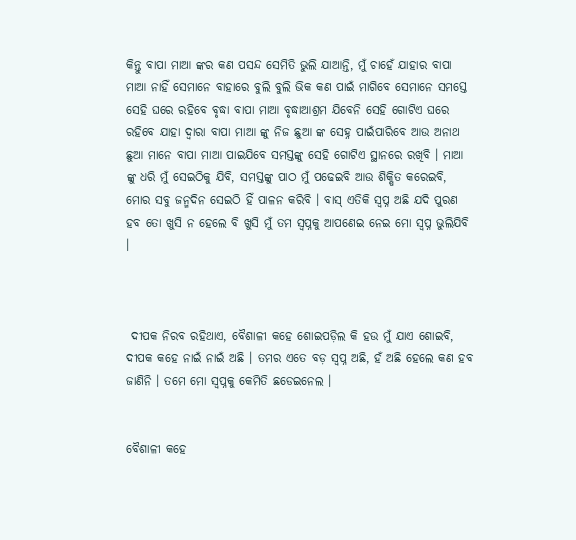କିନ୍ତୁ ବାପା ମାଆ ଙ୍କର କଣ ପସନ୍ଦ ସେମିତି ଭୁଲି ଯାଆନ୍ତି, ମୁଁ ଚାହେଁ ଯାହାର ବାପା ମାଆ ନାହିଁ ସେମାନେ ବାହାରେ ବୁଲି ବୁଲି ଭିକ କଣ ପାଇଁ ମାଗିବେ ସେମାନେ ସମସ୍ତେ ସେହି ଘରେ ରହିବେ ବୃଦ୍ଧା ବାପା ମାଆ ବୃଦ୍ଧାଆଶ୍ରମ ଯିବେନି ସେହି ଗୋଟିଏ ଘରେ ରହିବେ ଯାହା ଦ୍ୱାରା ବାପା ମାଆ ଙ୍କୁ ନିଜ ଛୁଆ ଙ୍କ ସେହ୍ନ ପାଇଁପାରିବେ ଆଉ ଅନାଥ ଛୁଆ ମାନେ ବାପା ମାଆ ପାଇଯିବେ ସମସ୍ତଙ୍କୁ ସେହି ଗୋଟିଏ ସ୍ଥାନରେ ରଖିବି । ମାଆ ଙ୍କୁ ଧରି ମୁଁ ସେଇଠିକୁ ଯିବି, ସମସ୍ତଙ୍କୁ ପାଠ ମୁଁ ପଢେଇବି ଆଉ ଶିକ୍ଷିତ କରେଇବି, ମୋର ସବୁ ଜନ୍ମଦିନ ସେଇଠି ହିଁ ପାଳନ କରିବି । ବାସ୍ ଏତିକି ସ୍ୱପ୍ନ ଅଛି ଯଦି ପୁରଣ ହବ ତୋ ଖୁସି ନ ହେଲେ ବି ଖୁସି ମୁଁ ତମ ସ୍ୱପ୍ନକୁ ଆପଣେଇ ନେଇ ମୋ ସ୍ୱପ୍ନ ଭୁଲିଯିବି ।



 ଦୀପକ ନିରବ ରହିଥାଏ, ବୈଶାଳୀ କହେ ଶୋଇପଡ଼ିଲ କି ହଉ ମୁଁ ଯାଏ ଶୋଇବି, ଦୀପକ କହେ ନାଇଁ ନାଇଁ ଅଛି । ତମର ଏତେ ବଡ଼ ସ୍ୱପ୍ନ ଅଛି, ହଁ ଅଛି ହେଲେ କଣ ହବ ଜାଣିନି । ତମେ ମୋ ସ୍ୱପ୍ନକୁ କେମିତି ଛଡେଇନେଲ ।


ବୈଶାଳୀ କହେ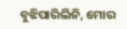ବୁଝିପାରିଲିନି, ମୋର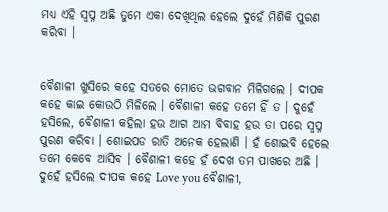ମଧ୍ୟ ଏହି ସ୍ୱପ୍ନ ଅଛି ତୁମେ ଏକା ଦେଖିଥିଲ ହେଲେ ଦୁହେଁ ମିଶିକି ପୁରଣ କରିବା ।


ବୈଶାଳୀ ଖୁସିରେ କହେ ସତରେ ମୋତେ ଭଗବାନ ମିଳିଗଲେ । ଦୀପକ କହେ କାଇ କୋଉଠି ମିଳିଲେ । ବୈଶାଳୀ କହେ ତମେ ହିଁ ତ । ଦୁହେଁ ହସିଲେ, ବୈଶାଳୀ କହିଲା ହଉ ଆଗ ଆମ ବିବାହ ହଉ ତା ପରେ ସ୍ଵପ୍ନ ପୁରଣ କରିବା । ଶୋଇପଡ ରାତି ଅନେକ ହେଲାଣି । ହଁ ଶୋଇବି ହେଲେ ତମେ କେବେ ଆସିବ । ବୈଶାଳୀ କହେ ହଁ ଦେଖ ତମ ପାଖରେ ଅଛି । ଦୁହେଁ ହସିଲେ ଦୀପକ କହେ Love you ବୈଶାଳୀ,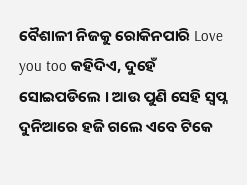ବୈଶାଳୀ ନିଜକୁ ରୋକିନପାରି Love you too କହିଦିଏ, ଦୁହେଁ ସୋଇପଡିଲେ । ଆଉ ପୁଣି ସେହି ସ୍ୱପ୍ନ ଦୁନିଆରେ ହଜି ଗଲେ ଏବେ ଟିକେ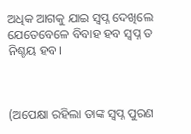ଅଧିକ ଆଗକୁ ଯାଇ ସ୍ୱପ୍ନ ଦେଖିଲେ ଯେତେବେଳେ ବିବାହ ହବ ସ୍ୱପ୍ନ ତ ନିଶ୍ଚୟ ହବ।



(ଅପେକ୍ଷା ରହିଲା ତାଙ୍କ ସ୍ୱପ୍ନ ପୁରଣ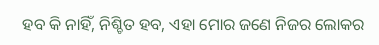ହବ କି ନାହିଁ, ନିଶ୍ଚିତ ହବ, ଏହା ମୋର ଜଣେ ନିଜର ଲୋକର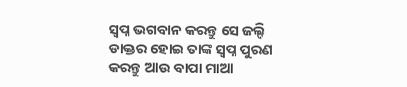ସ୍ୱପ୍ନ ଭଗବାନ କରନ୍ତୁ ସେ ଜଲ୍ଦି ଡାକ୍ତର ହୋଇ ତାଙ୍କ ସ୍ୱପ୍ନ ପୁରଣ କରନ୍ତୁ ଆଉ ବାପା ମାଆ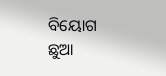ବିୟୋଗ ଛୁଆ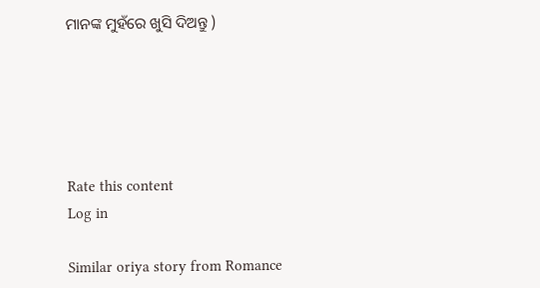ମାନଙ୍କ ମୁହଁରେ ଖୁସି ଦିଅନ୍ତୁ )





Rate this content
Log in

Similar oriya story from Romance